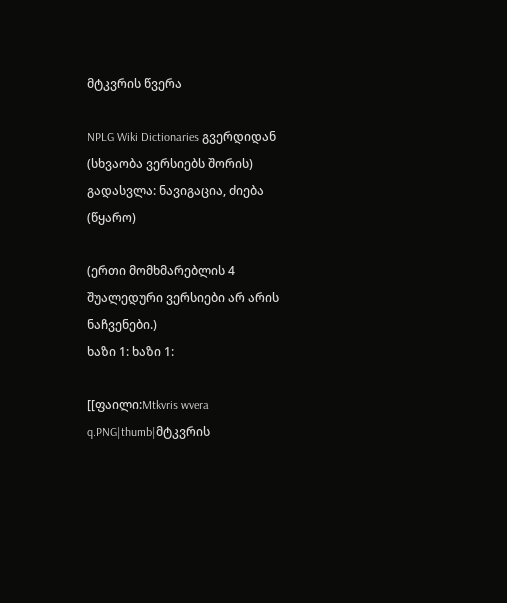მტკვრის წვერა

NPLG Wiki Dictionaries გვერდიდან
(სხვაობა ვერსიებს შორის)
გადასვლა: ნავიგაცია, ძიება
(წყარო)

(ერთი მომხმარებლის 4 შუალედური ვერსიები არ არის ნაჩვენები.)
ხაზი 1: ხაზი 1:

[[ფაილი:Mtkvris wvera q.PNG|thumb|მტკვრის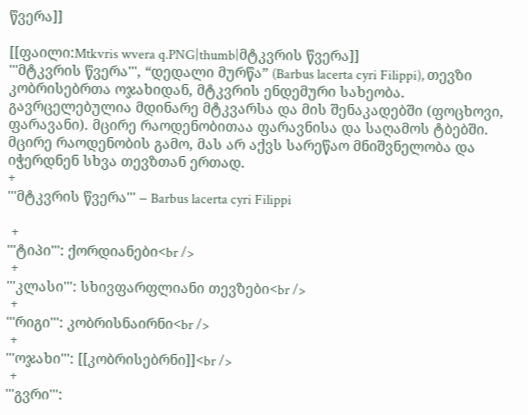წვერა]]

[[ფაილი:Mtkvris wvera q.PNG|thumb|მტკვრის წვერა]]
'''მტკვრის წვერა''', “დედალი მურწა” (Barbus lacerta cyri Filippi), თევზი კობრისებრთა ოჯახიდან, მტკვრის ენდემური სახეობა. გავრცელებულია მდინარე მტკვარსა და მის შენაკადებში (ფოცხოვი, ფარავანი). მცირე რაოდენობითაა ფარავნისა და საღამოს ტბებში. მცირე რაოდენობის გამო, მას არ აქვს სარეწაო მნიშვნელობა და იჭერდნენ სხვა თევზთან ერთად.
+
'''მტკვრის წვერა''' – Barbus lacerta cyri Filippi

 +
'''ტიპი''': ქორდიანები<br />
 +
'''კლასი''': სხივფარფლიანი თევზები<br />
 +
'''რიგი''': კობრისნაირნი<br />
 +
'''ოჯახი''': [[კობრისებრნი]]<br />
 +
'''გვრი''':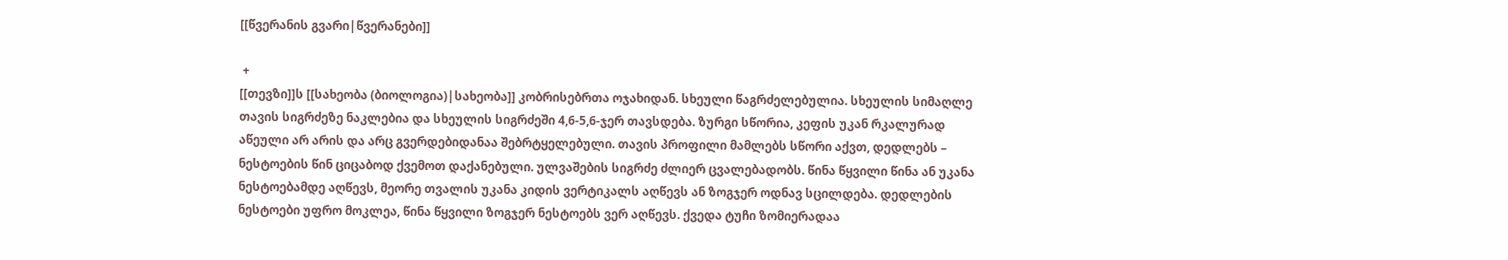[[წვერანის გვარი|წვერანები]]

 +
[[თევზი]]ს [[სახეობა (ბიოლოგია)|სახეობა]] კობრისებრთა ოჯახიდან. სხეული წაგრძელებულია. სხეულის სიმაღლე თავის სიგრძეზე ნაკლებია და სხეულის სიგრძეში 4,6-5,6-ჯერ თავსდება. ზურგი სწორია, კეფის უკან რკალურად აწეული არ არის და არც გვერდებიდანაა შებრტყელებული. თავის პროფილი მამლებს სწორი აქვთ, დედლებს – ნესტოების წინ ციცაბოდ ქვემოთ დაქანებული. ულვაშების სიგრძე ძლიერ ცვალებადობს. წინა წყვილი წინა ან უკანა ნესტოებამდე აღწევს, მეორე თვალის უკანა კიდის ვერტიკალს აღწევს ან ზოგჯერ ოდნავ სცილდება. დედლების ნესტოები უფრო მოკლეა, წინა წყვილი ზოგჯერ ნესტოებს ვერ აღწევს. ქვედა ტუჩი ზომიერადაა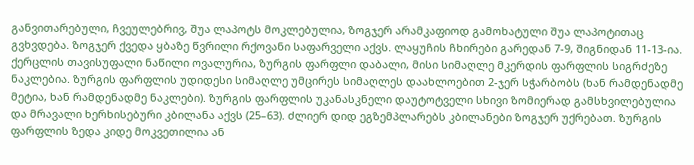განვითარებული, ჩვეულებრივ, შუა ლაპოტს მოკლებულია, ზოგჯერ არამკაფიოდ გამოხატული შუა ლაპოტითაც გვხვდება. ზოგჯერ ქვედა ყბაზე წვრილი რქოვანი საფარველი აქვს. ლაყუჩის ჩხირები გარედან 7-9, შიგნიდან 11-13-ია. ქერცლის თავისუფალი ნაწილი ოვალურია, ზურგის ფარფლი დაბალი, მისი სიმაღლე მკერდის ფარფლის სიგრძეზე ნაკლებია. ზურგის ფარფლის უდიდესი სიმაღლე უმცირეს სიმაღლეს დაახლოებით 2-ჯერ სჭარბობს (ხან რამდენადმე მეტია, ხან რამდენადმე ნაკლები). ზურგის ფარფლის უკანასკნელი დაუტოტველი სხივი ზომიერად გამსხვილებულია და მრავალი ხერხისებური კბილანა აქვს (25–63). ძლიერ დიდ ეგზემპლარებს კბილანები ზოგჯერ უქრებათ. ზურგის ფარფლის ზედა კიდე მოკვეთილია ან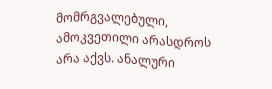მომრგვალებული, ამოკვეთილი არასდროს არა აქვს. ანალური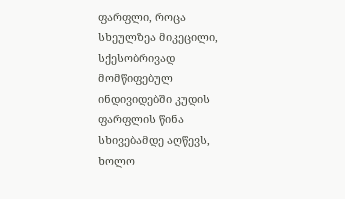ფარფლი, როცა სხეულზეა მიკეცილი, სქესობრივად მომწიფებულ ინდივიდებში კუდის ფარფლის წინა სხივებამდე აღწევს, ხოლო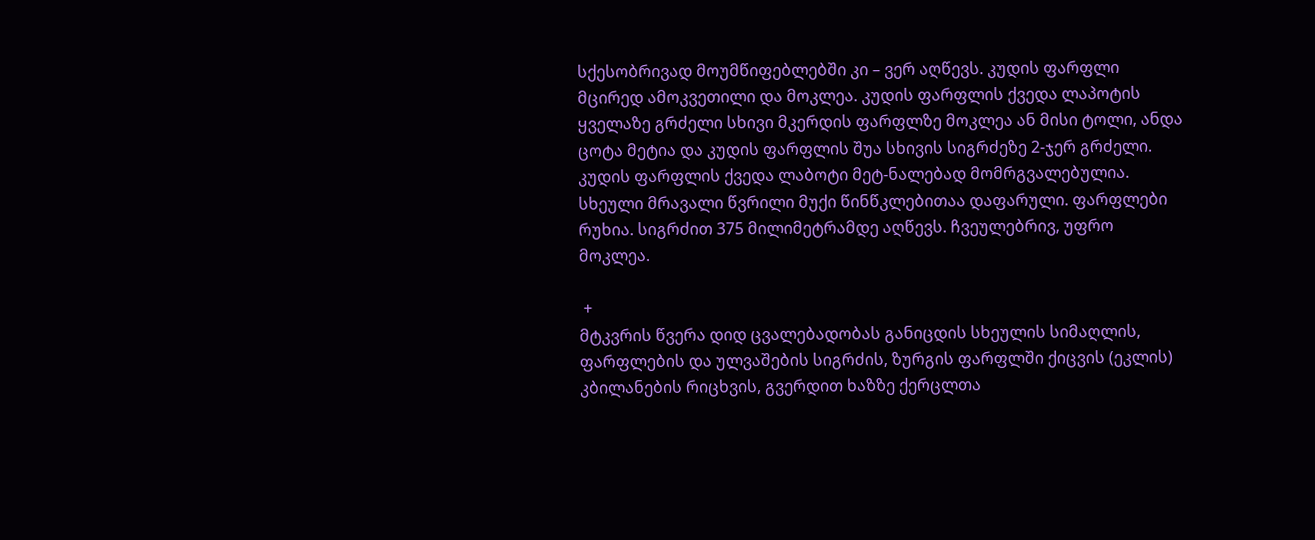სქესობრივად მოუმწიფებლებში კი – ვერ აღწევს. კუდის ფარფლი მცირედ ამოკვეთილი და მოკლეა. კუდის ფარფლის ქვედა ლაპოტის ყველაზე გრძელი სხივი მკერდის ფარფლზე მოკლეა ან მისი ტოლი, ანდა ცოტა მეტია და კუდის ფარფლის შუა სხივის სიგრძეზე 2-ჯერ გრძელი. კუდის ფარფლის ქვედა ლაბოტი მეტ-ნალებად მომრგვალებულია. სხეული მრავალი წვრილი მუქი წინწკლებითაა დაფარული. ფარფლები რუხია. სიგრძით 375 მილიმეტრამდე აღწევს. ჩვეულებრივ, უფრო მოკლეა.

 +
მტკვრის წვერა დიდ ცვალებადობას განიცდის სხეულის სიმაღლის, ფარფლების და ულვაშების სიგრძის, ზურგის ფარფლში ქიცვის (ეკლის) კბილანების რიცხვის, გვერდით ხაზზე ქერცლთა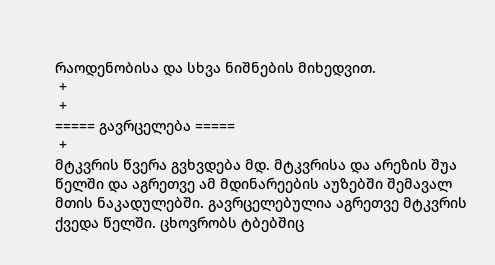რაოდენობისა და სხვა ნიშნების მიხედვით.
 +
 +
===== გავრცელება =====
 +
მტკვრის წვერა გვხვდება მდ. მტკვრისა და არეზის შუა წელში და აგრეთვე ამ მდინარეების აუზებში შემავალ მთის ნაკადულებში. გავრცელებულია აგრეთვე მტკვრის ქვედა წელში. ცხოვრობს ტბებშიც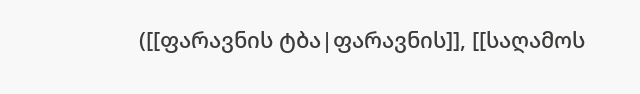([[ფარავნის ტბა|ფარავნის]], [[საღამოს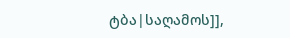ტბა|საღამოს]],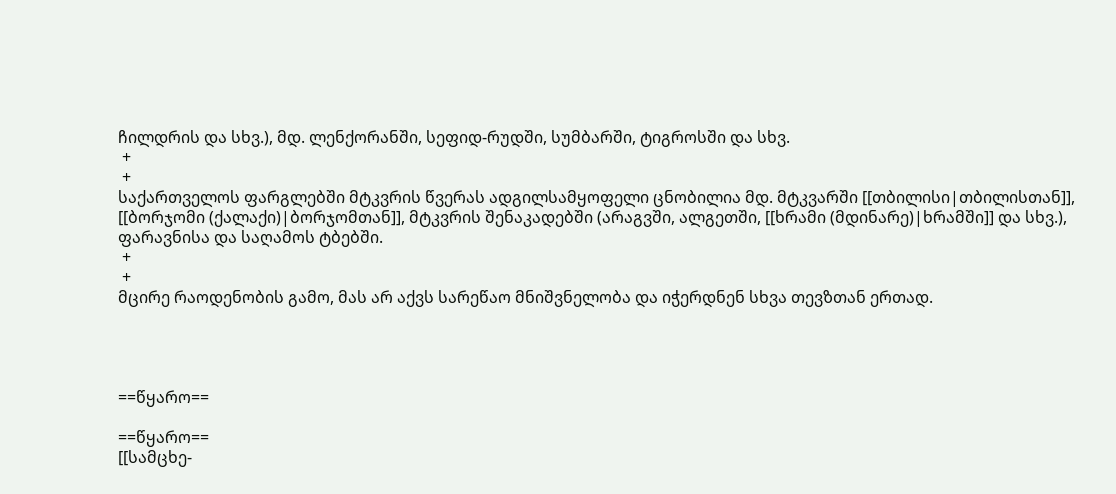ჩილდრის და სხვ.), მდ. ლენქორანში, სეფიდ-რუდში, სუმბარში, ტიგროსში და სხვ.
 +
 +
საქართველოს ფარგლებში მტკვრის წვერას ადგილსამყოფელი ცნობილია მდ. მტკვარში [[თბილისი|თბილისთან]], [[ბორჯომი (ქალაქი)|ბორჯომთან]], მტკვრის შენაკადებში (არაგვში, ალგეთში, [[ხრამი (მდინარე)|ხრამში]] და სხვ.), ფარავნისა და საღამოს ტბებში.
 +
 +
მცირე რაოდენობის გამო, მას არ აქვს სარეწაო მნიშვნელობა და იჭერდნენ სხვა თევზთან ერთად.




==წყარო==

==წყარო==
[[სამცხე-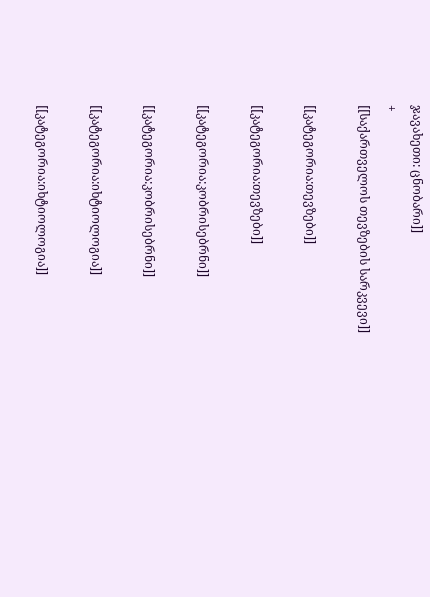ჯავახეთი: ცნობარი]]
+
[[საქართველოს თევზების სარკვევი]]

[[კატეგორია:თევზები]]

[[კატეგორია:თევზები]]

[[კატეგორია:კობრისებრნი]]

[[კატეგორია:კობრისებრნი]]

[[კატეგორია:იხტიოლოგია]]

[[კატეგორია:იხტიოლოგია]]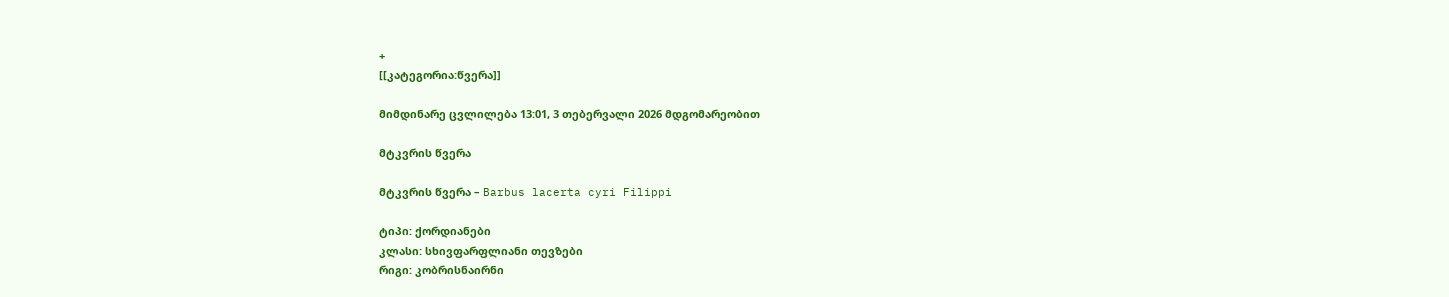+
[[კატეგორია:წვერა]]

მიმდინარე ცვლილება 13:01, 3 თებერვალი 2026 მდგომარეობით

მტკვრის წვერა

მტკვრის წვერა – Barbus lacerta cyri Filippi

ტიპი: ქორდიანები
კლასი: სხივფარფლიანი თევზები
რიგი: კობრისნაირნი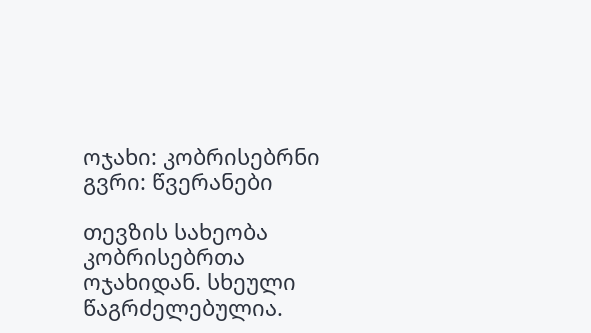ოჯახი: კობრისებრნი
გვრი: წვერანები

თევზის სახეობა კობრისებრთა ოჯახიდან. სხეული წაგრძელებულია.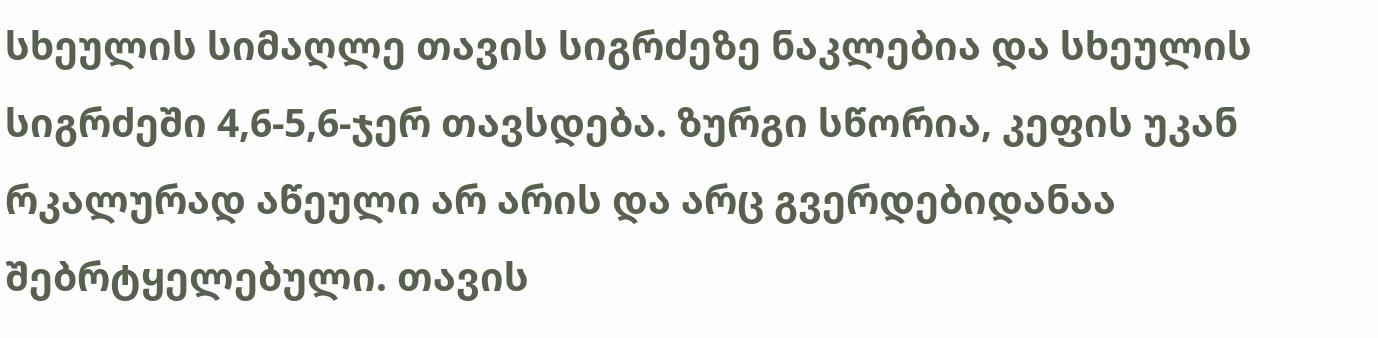სხეულის სიმაღლე თავის სიგრძეზე ნაკლებია და სხეულის სიგრძეში 4,6-5,6-ჯერ თავსდება. ზურგი სწორია, კეფის უკან რკალურად აწეული არ არის და არც გვერდებიდანაა შებრტყელებული. თავის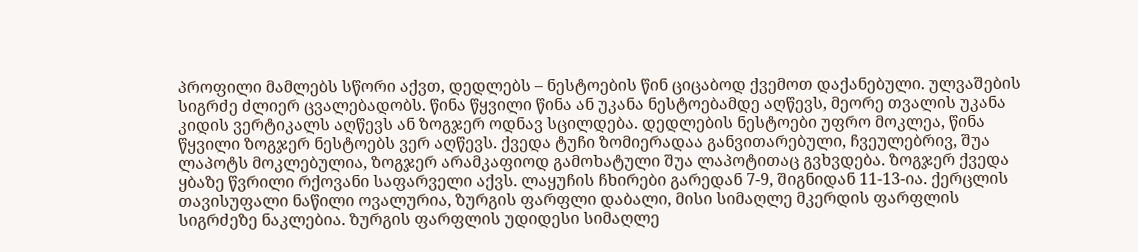პროფილი მამლებს სწორი აქვთ, დედლებს – ნესტოების წინ ციცაბოდ ქვემოთ დაქანებული. ულვაშების სიგრძე ძლიერ ცვალებადობს. წინა წყვილი წინა ან უკანა ნესტოებამდე აღწევს, მეორე თვალის უკანა კიდის ვერტიკალს აღწევს ან ზოგჯერ ოდნავ სცილდება. დედლების ნესტოები უფრო მოკლეა, წინა წყვილი ზოგჯერ ნესტოებს ვერ აღწევს. ქვედა ტუჩი ზომიერადაა განვითარებული, ჩვეულებრივ, შუა ლაპოტს მოკლებულია, ზოგჯერ არამკაფიოდ გამოხატული შუა ლაპოტითაც გვხვდება. ზოგჯერ ქვედა ყბაზე წვრილი რქოვანი საფარველი აქვს. ლაყუჩის ჩხირები გარედან 7-9, შიგნიდან 11-13-ია. ქერცლის თავისუფალი ნაწილი ოვალურია, ზურგის ფარფლი დაბალი, მისი სიმაღლე მკერდის ფარფლის სიგრძეზე ნაკლებია. ზურგის ფარფლის უდიდესი სიმაღლე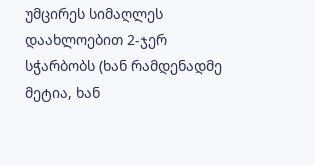უმცირეს სიმაღლეს დაახლოებით 2-ჯერ სჭარბობს (ხან რამდენადმე მეტია, ხან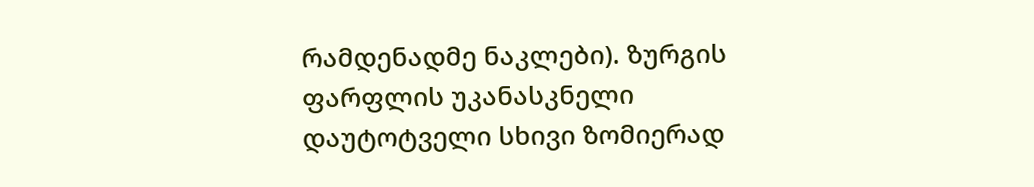რამდენადმე ნაკლები). ზურგის ფარფლის უკანასკნელი დაუტოტველი სხივი ზომიერად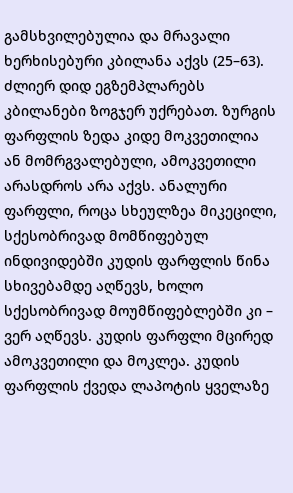გამსხვილებულია და მრავალი ხერხისებური კბილანა აქვს (25–63). ძლიერ დიდ ეგზემპლარებს კბილანები ზოგჯერ უქრებათ. ზურგის ფარფლის ზედა კიდე მოკვეთილია ან მომრგვალებული, ამოკვეთილი არასდროს არა აქვს. ანალური ფარფლი, როცა სხეულზეა მიკეცილი, სქესობრივად მომწიფებულ ინდივიდებში კუდის ფარფლის წინა სხივებამდე აღწევს, ხოლო სქესობრივად მოუმწიფებლებში კი – ვერ აღწევს. კუდის ფარფლი მცირედ ამოკვეთილი და მოკლეა. კუდის ფარფლის ქვედა ლაპოტის ყველაზე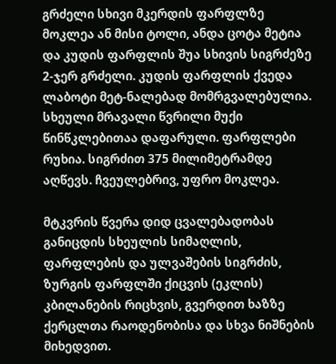გრძელი სხივი მკერდის ფარფლზე მოკლეა ან მისი ტოლი, ანდა ცოტა მეტია და კუდის ფარფლის შუა სხივის სიგრძეზე 2-ჯერ გრძელი. კუდის ფარფლის ქვედა ლაბოტი მეტ-ნალებად მომრგვალებულია. სხეული მრავალი წვრილი მუქი წინწკლებითაა დაფარული. ფარფლები რუხია. სიგრძით 375 მილიმეტრამდე აღწევს. ჩვეულებრივ, უფრო მოკლეა.

მტკვრის წვერა დიდ ცვალებადობას განიცდის სხეულის სიმაღლის, ფარფლების და ულვაშების სიგრძის, ზურგის ფარფლში ქიცვის (ეკლის) კბილანების რიცხვის, გვერდით ხაზზე ქერცლთა რაოდენობისა და სხვა ნიშნების მიხედვით.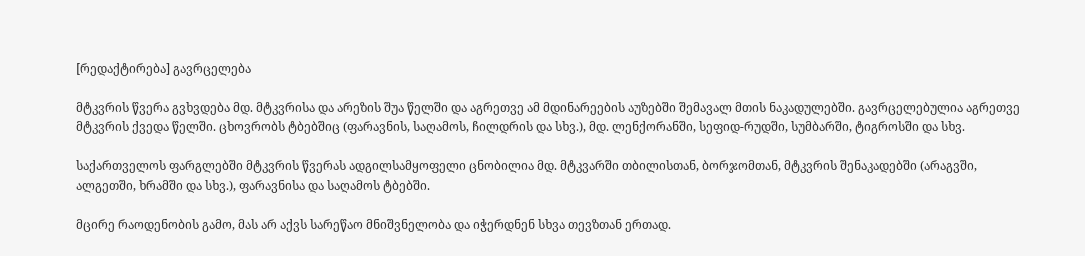[რედაქტირება] გავრცელება

მტკვრის წვერა გვხვდება მდ. მტკვრისა და არეზის შუა წელში და აგრეთვე ამ მდინარეების აუზებში შემავალ მთის ნაკადულებში. გავრცელებულია აგრეთვე მტკვრის ქვედა წელში. ცხოვრობს ტბებშიც (ფარავნის, საღამოს, ჩილდრის და სხვ.), მდ. ლენქორანში, სეფიდ-რუდში, სუმბარში, ტიგროსში და სხვ.

საქართველოს ფარგლებში მტკვრის წვერას ადგილსამყოფელი ცნობილია მდ. მტკვარში თბილისთან, ბორჯომთან, მტკვრის შენაკადებში (არაგვში, ალგეთში, ხრამში და სხვ.), ფარავნისა და საღამოს ტბებში.

მცირე რაოდენობის გამო, მას არ აქვს სარეწაო მნიშვნელობა და იჭერდნენ სხვა თევზთან ერთად.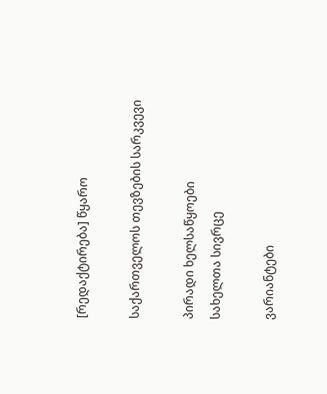[რედაქტირება] წყარო

საქართველოს თევზების სარკვევი

პირადი ხელსაწყოები
სახელთა სივრცე

ვარიანტები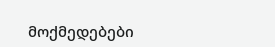მოქმედებები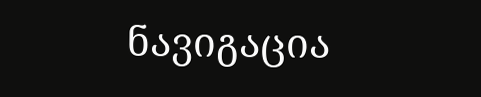ნავიგაცია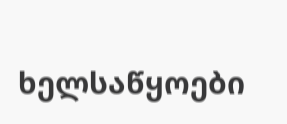ხელსაწყოები